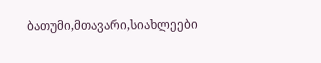ბათუმი,მთავარი,სიახლეები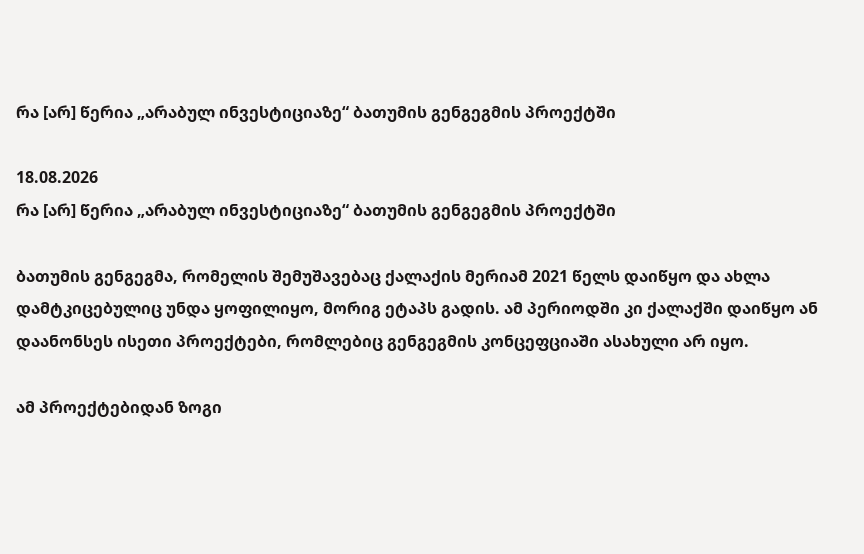რა [არ] წერია „არაბულ ინვესტიციაზე“ ბათუმის გენგეგმის პროექტში

18.08.2026
რა [არ] წერია „არაბულ ინვესტიციაზე“ ბათუმის გენგეგმის პროექტში

ბათუმის გენგეგმა, რომელის შემუშავებაც ქალაქის მერიამ 2021 წელს დაიწყო და ახლა დამტკიცებულიც უნდა ყოფილიყო, მორიგ ეტაპს გადის. ამ პერიოდში კი ქალაქში დაიწყო ან დაანონსეს ისეთი პროექტები, რომლებიც გენგეგმის კონცეფციაში ასახული არ იყო.

ამ პროექტებიდან ზოგი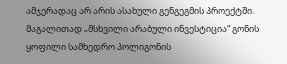ამჯერადაც არ არის ასახული გენგეგმის პროექტში. მაგალითად „მსხვილი არაბული ინვესტიცია“ გონის ყოფილი სამხედრო პოლიგონის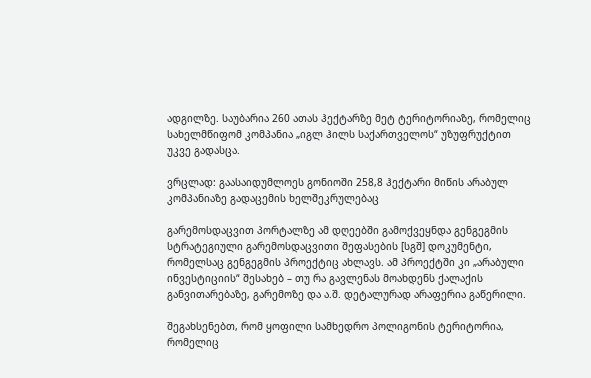ადგილზე. საუბარია 260 ათას ჰექტარზე მეტ ტერიტორიაზე, რომელიც სახელმწიფომ კომპანია „იგლ ჰილს საქართველოს“ უზუფრუქტით უკვე გადასცა.

ვრცლად: გაასაიდუმლოეს გონიოში 258,8 ჰექტარი მიწის არაბულ კომპანიაზე გადაცემის ხელშეკრულებაც

გარემოსდაცვით პორტალზე ამ დღეებში გამოქვეყნდა გენგეგმის სტრატეგიული გარემოსდაცვითი შეფასების [სგშ] დოკუმენტი, რომელსაც გენგეგმის პროექტიც ახლავს. ამ პროექტში კი „არაბული ინვესტიციის“ შესახებ – თუ რა გავლენას მოახდენს ქალაქის განვითარებაზე, გარემოზე და ა.შ. დეტალურად არაფერია გაწერილი.

შეგახსენებთ, რომ ყოფილი სამხედრო პოლიგონის ტერიტორია, რომელიც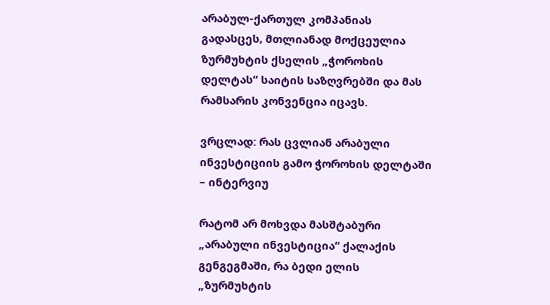არაბულ-ქართულ კომპანიას გადასცეს, მთლიანად მოქცეულია ზურმუხტის ქსელის „ჭოროხის დელტას“ საიტის საზღვრებში და მას რამსარის კონვენცია იცავს.

ვრცლად: რას ცვლიან არაბული ინვესტიციის გამო ჭოროხის დელტაში – ინტერვიუ

რატომ არ მოხვდა მასშტაბური „არაბული ინვესტიცია“ ქალაქის გენგეგმაში, რა ბედი ელის „ზურმუხტის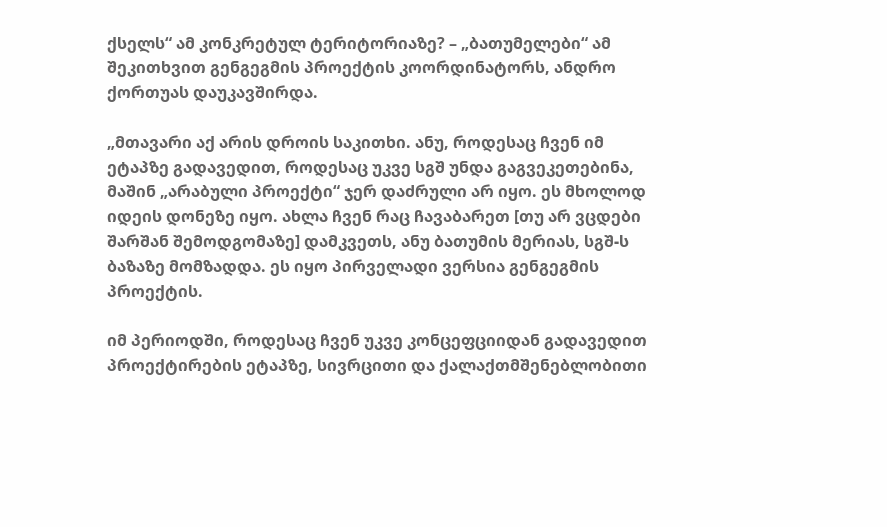ქსელს“ ამ კონკრეტულ ტერიტორიაზე? – „ბათუმელები“ ამ შეკითხვით გენგეგმის პროექტის კოორდინატორს, ანდრო ქორთუას დაუკავშირდა.

„მთავარი აქ არის დროის საკითხი. ანუ, როდესაც ჩვენ იმ ეტაპზე გადავედით, როდესაც უკვე სგშ უნდა გაგვეკეთებინა, მაშინ „არაბული პროექტი“ ჯერ დაძრული არ იყო. ეს მხოლოდ იდეის დონეზე იყო. ახლა ჩვენ რაც ჩავაბარეთ [თუ არ ვცდები შარშან შემოდგომაზე] დამკვეთს, ანუ ბათუმის მერიას, სგშ-ს ბაზაზე მომზადდა. ეს იყო პირველადი ვერსია გენგეგმის პროექტის.

იმ პერიოდში, როდესაც ჩვენ უკვე კონცეფციიდან გადავედით პროექტირების ეტაპზე, სივრცითი და ქალაქთმშენებლობითი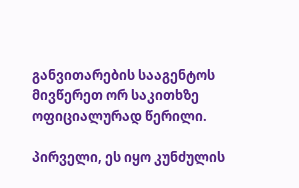განვითარების სააგენტოს მივწერეთ ორ საკითხზე ოფიციალურად წერილი.

პირველი, ეს იყო კუნძულის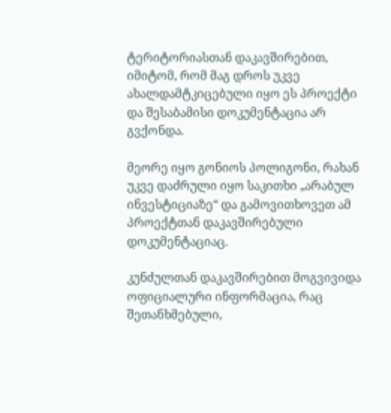ტერიტორიასთან დაკავშირებით, იმიტომ, რომ მაგ დროს უკვე ახალდამტკიცებული იყო ეს პროექტი და შესაბამისი დოკუმენტაცია არ გვქონდა.

მეორე იყო გონიოს პოლიგონი, რახან უკვე დაძრული იყო საკითხი „არაბულ ინვესტიციაზე“ და გამოვითხოვეთ ამ პროექტთან დაკავშირებული დოკუმენტაციაც.

კუნძულთან დაკავშირებით მოგვივიდა ოფიციალური ინფორმაცია, რაც შეთანხმებული,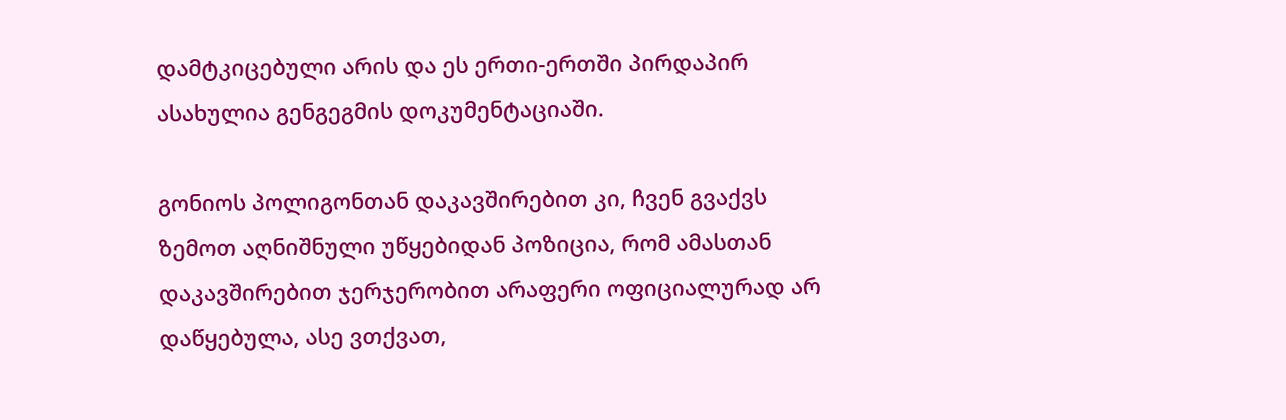დამტკიცებული არის და ეს ერთი-ერთში პირდაპირ ასახულია გენგეგმის დოკუმენტაციაში.

გონიოს პოლიგონთან დაკავშირებით კი, ჩვენ გვაქვს ზემოთ აღნიშნული უწყებიდან პოზიცია, რომ ამასთან დაკავშირებით ჯერჯერობით არაფერი ოფიციალურად არ დაწყებულა, ასე ვთქვათ,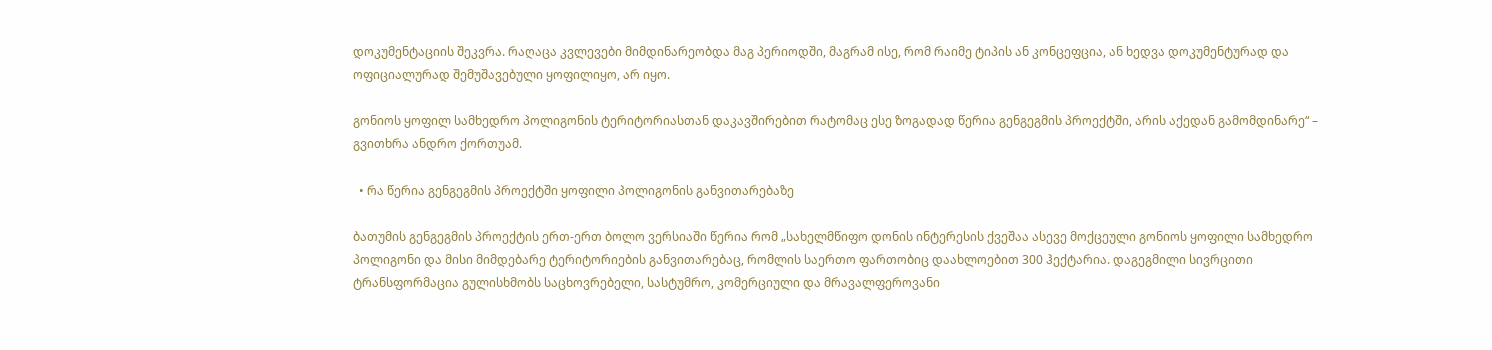დოკუმენტაციის შეკვრა. რაღაცა კვლევები მიმდინარეობდა მაგ პერიოდში, მაგრამ ისე, რომ რაიმე ტიპის ან კონცეფცია, ან ხედვა დოკუმენტურად და ოფიციალურად შემუშავებული ყოფილიყო, არ იყო.

გონიოს ყოფილ სამხედრო პოლიგონის ტერიტორიასთან დაკავშირებით რატომაც ესე ზოგადად წერია გენგეგმის პროექტში, არის აქედან გამომდინარე“ – გვითხრა ანდრო ქორთუამ.

  • რა წერია გენგეგმის პროექტში ყოფილი პოლიგონის განვითარებაზე

ბათუმის გენგეგმის პროექტის ერთ-ერთ ბოლო ვერსიაში წერია რომ „სახელმწიფო დონის ინტერესის ქვეშაა ასევე მოქცეული გონიოს ყოფილი სამხედრო პოლიგონი და მისი მიმდებარე ტერიტორიების განვითარებაც, რომლის საერთო ფართობიც დაახლოებით 300 ჰექტარია. დაგეგმილი სივრცითი ტრანსფორმაცია გულისხმობს საცხოვრებელი, სასტუმრო, კომერციული და მრავალფეროვანი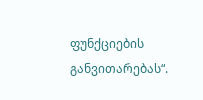ფუნქციების განვითარებას“.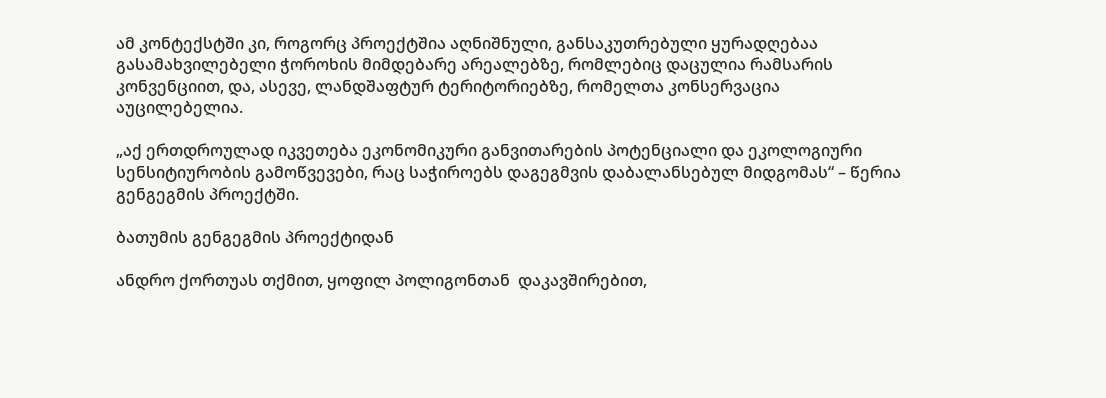ამ კონტექსტში კი, როგორც პროექტშია აღნიშნული, განსაკუთრებული ყურადღებაა გასამახვილებელი ჭოროხის მიმდებარე არეალებზე, რომლებიც დაცულია რამსარის კონვენციით, და, ასევე, ლანდშაფტურ ტერიტორიებზე, რომელთა კონსერვაცია აუცილებელია.

„აქ ერთდროულად იკვეთება ეკონომიკური განვითარების პოტენციალი და ეკოლოგიური სენსიტიურობის გამოწვევები, რაც საჭიროებს დაგეგმვის დაბალანსებულ მიდგომას“ – წერია გენგეგმის პროექტში.

ბათუმის გენგეგმის პროექტიდან

ანდრო ქორთუას თქმით, ყოფილ პოლიგონთან  დაკავშირებით,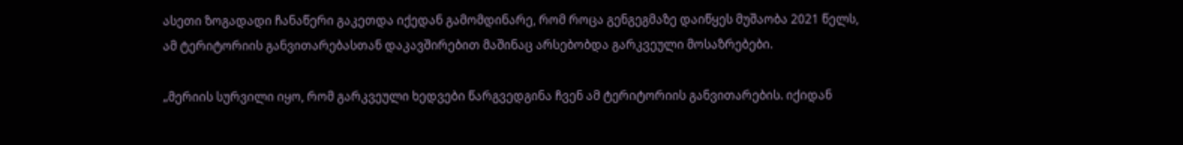ასეთი ზოგადადი ჩანაწერი გაკეთდა იქედან გამომდინარე, რომ როცა გენგეგმაზე დაიწყეს მუშაობა 2021 წელს, ამ ტერიტორიის განვითარებასთან დაკავშირებით მაშინაც არსებობდა გარკვეული მოსაზრებები.

„მერიის სურვილი იყო, რომ გარკვეული ხედვები წარგვედგინა ჩვენ ამ ტერიტორიის განვითარების. იქიდან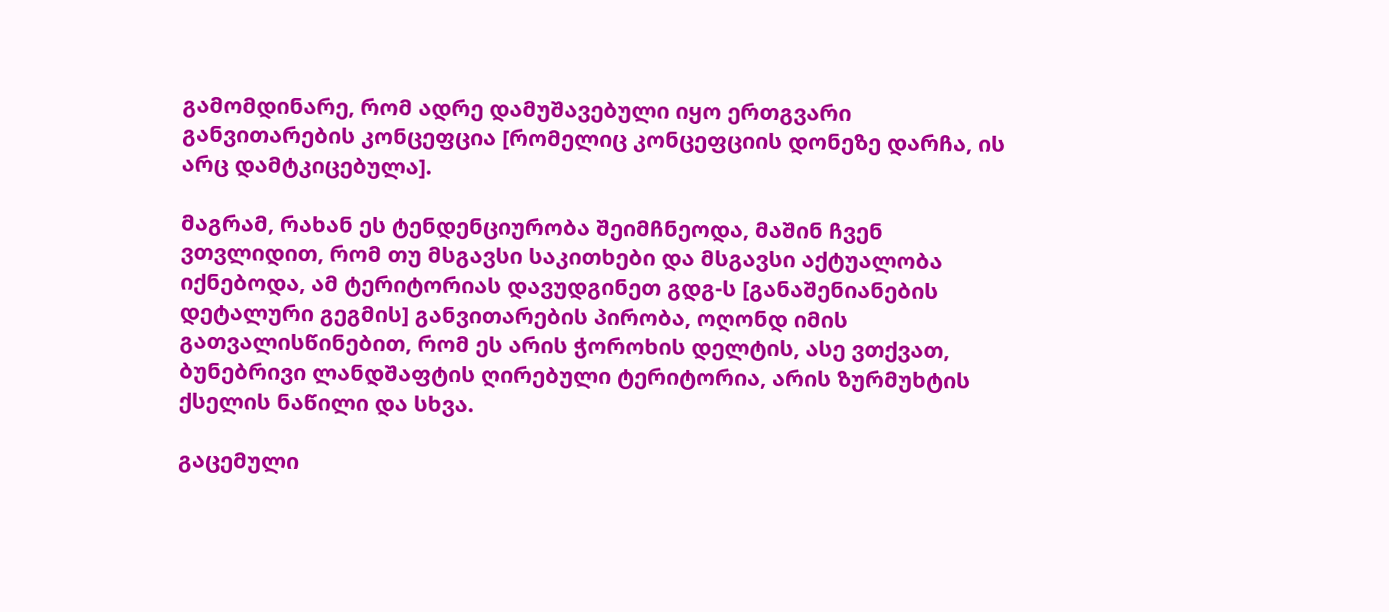გამომდინარე, რომ ადრე დამუშავებული იყო ერთგვარი განვითარების კონცეფცია [რომელიც კონცეფციის დონეზე დარჩა, ის არც დამტკიცებულა].

მაგრამ, რახან ეს ტენდენციურობა შეიმჩნეოდა, მაშინ ჩვენ ვთვლიდით, რომ თუ მსგავსი საკითხები და მსგავსი აქტუალობა იქნებოდა, ამ ტერიტორიას დავუდგინეთ გდგ-ს [განაშენიანების დეტალური გეგმის] განვითარების პირობა, ოღონდ იმის გათვალისწინებით, რომ ეს არის ჭოროხის დელტის, ასე ვთქვათ, ბუნებრივი ლანდშაფტის ღირებული ტერიტორია, არის ზურმუხტის ქსელის ნაწილი და სხვა.

გაცემული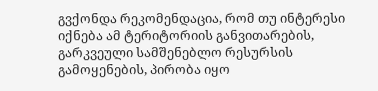გვქონდა რეკომენდაცია, რომ თუ ინტერესი იქნება ამ ტერიტორიის განვითარების, გარკვეული სამშენებლო რესურსის გამოყენების, პირობა იყო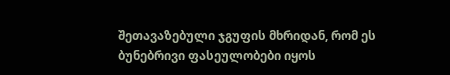შეთავაზებული ჯგუფის მხრიდან, რომ ეს ბუნებრივი ფასეულობები იყოს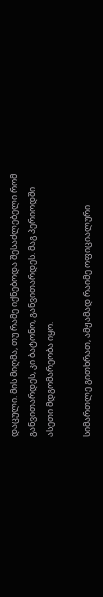დაცული. მის მიღმა, თუ რამე იქნებოდა შესაძლებელი რომ განვითარდეს, კი ბატონო, განვითარდეს. მაგ პერიოდში ასეთი მდგომარეობა იყო.

სიმართლე გითხრათ, ამჟამად რაიმე ოფიციალური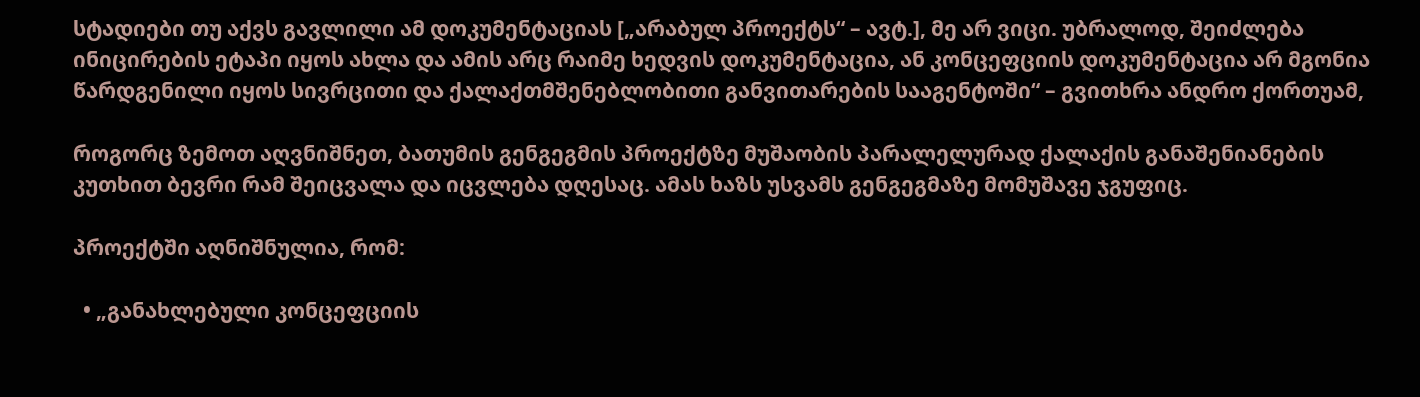სტადიები თუ აქვს გავლილი ამ დოკუმენტაციას [„არაბულ პროექტს“ – ავტ.], მე არ ვიცი. უბრალოდ, შეიძლება ინიცირების ეტაპი იყოს ახლა და ამის არც რაიმე ხედვის დოკუმენტაცია, ან კონცეფციის დოკუმენტაცია არ მგონია წარდგენილი იყოს სივრცითი და ქალაქთმშენებლობითი განვითარების სააგენტოში“ – გვითხრა ანდრო ქორთუამ,

როგორც ზემოთ აღვნიშნეთ, ბათუმის გენგეგმის პროექტზე მუშაობის პარალელურად ქალაქის განაშენიანების კუთხით ბევრი რამ შეიცვალა და იცვლება დღესაც. ამას ხაზს უსვამს გენგეგმაზე მომუშავე ჯგუფიც.

პროექტში აღნიშნულია, რომ:

  • „განახლებული კონცეფციის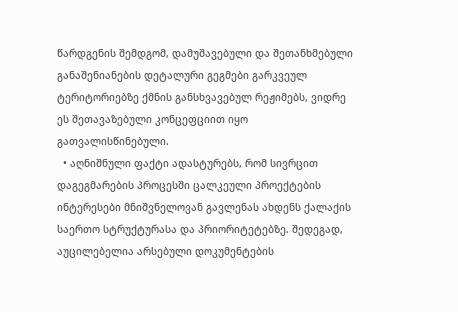წარდგენის შემდგომ, დამუშავებული და შეთანხმებული განაშენიანების დეტალური გეგმები გარკვეულ ტერიტორიებზე ქმნის განსხვავებულ რეჟიმებს, ვიდრე ეს შეთავაზებული კონცეფციით იყო გათვალისწინებული.
  • აღნიშნული ფაქტი ადასტურებს, რომ სივრცით დაგეგმარების პროცესში ცალკეული პროექტების ინტერესები მნიშვნელოვან გავლენას ახდენს ქალაქის საერთო სტრუქტურასა და პრიორიტეტებზე. შედეგად, აუცილებელია არსებული დოკუმენტების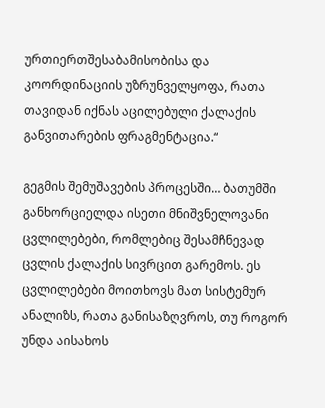ურთიერთშესაბამისობისა და კოორდინაციის უზრუნველყოფა, რათა თავიდან იქნას აცილებული ქალაქის განვითარების ფრაგმენტაცია.“

გეგმის შემუშავების პროცესში… ბათუმში განხორციელდა ისეთი მნიშვნელოვანი ცვლილებები, რომლებიც შესამჩნევად ცვლის ქალაქის სივრცით გარემოს. ეს ცვლილებები მოითხოვს მათ სისტემურ ანალიზს, რათა განისაზღვროს, თუ როგორ უნდა აისახოს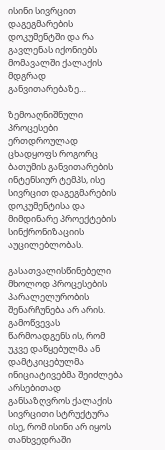ისინი სივრცით დაგეგმარების დოკუმენტში და რა გავლენას იქონიებს მომავალში ქალაქის მდგრად განვითარებაზე…

ზემოაღნიშნული პროცესები ერთდროულად ცხადყოფს როგორც ბათუმის განვითარების ინტენსიურ ტემპს, ისე სივრცით დაგეგმარების დოკუმენტისა და მიმდინარე პროექტების სინქრონიზაციის აუცილებლობას.

გასათვალისწინებელი მხოლოდ პროცესების პარალელურობის შენარჩუნება არ არის. გამოწვევას წარმოადგენს ის, რომ უკვე დაწყებულმა ან დამტკიცებულმა ინიციატივებმა შეიძლება არსებითად განსაზღვროს ქალაქის სივრცითი სტრუქტურა ისე, რომ ისინი არ იყოს თანხვედრაში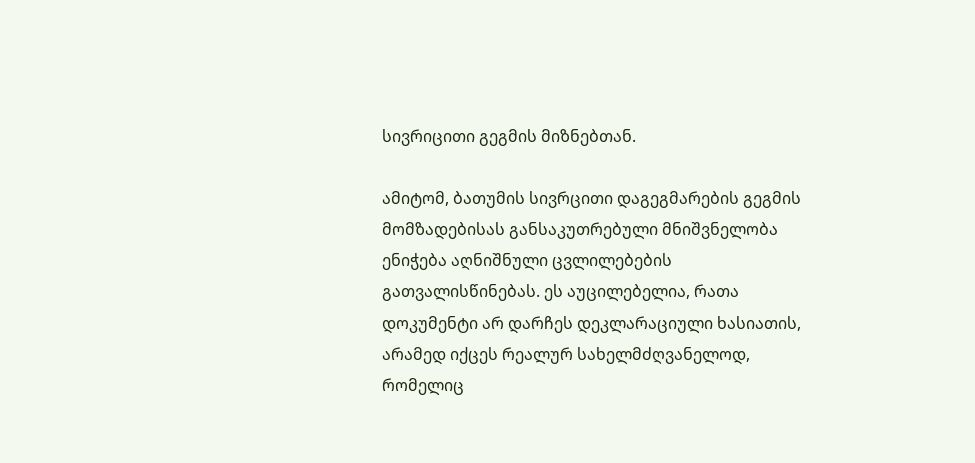სივრიცითი გეგმის მიზნებთან.

ამიტომ, ბათუმის სივრცითი დაგეგმარების გეგმის მომზადებისას განსაკუთრებული მნიშვნელობა ენიჭება აღნიშნული ცვლილებების გათვალისწინებას. ეს აუცილებელია, რათა დოკუმენტი არ დარჩეს დეკლარაციული ხასიათის, არამედ იქცეს რეალურ სახელმძღვანელოდ, რომელიც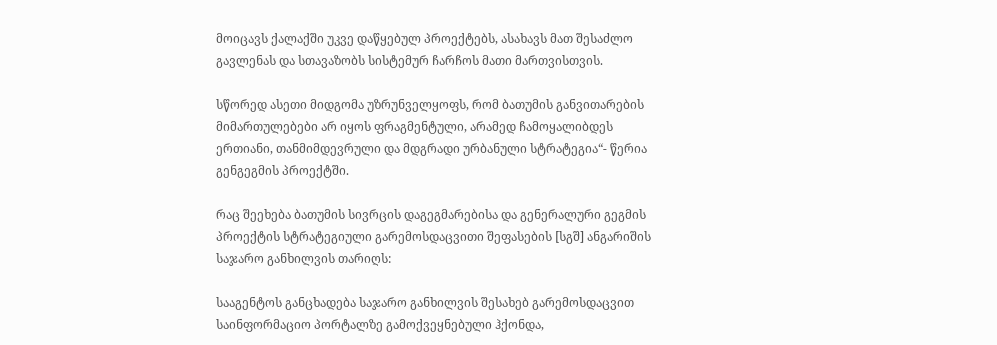მოიცავს ქალაქში უკვე დაწყებულ პროექტებს, ასახავს მათ შესაძლო გავლენას და სთავაზობს სისტემურ ჩარჩოს მათი მართვისთვის.

სწორედ ასეთი მიდგომა უზრუნველყოფს, რომ ბათუმის განვითარების მიმართულებები არ იყოს ფრაგმენტული, არამედ ჩამოყალიბდეს ერთიანი, თანმიმდევრული და მდგრადი ურბანული სტრატეგია“- წერია გენგეგმის პროექტში.

რაც შეეხება ბათუმის სივრცის დაგეგმარებისა და გენერალური გეგმის პროექტის სტრატეგიული გარემოსდაცვითი შეფასების [სგშ] ანგარიშის საჯარო განხილვის თარიღს:

სააგენტოს განცხადება საჯარო განხილვის შესახებ გარემოსდაცვით საინფორმაციო პორტალზე გამოქვეყნებული ჰქონდა,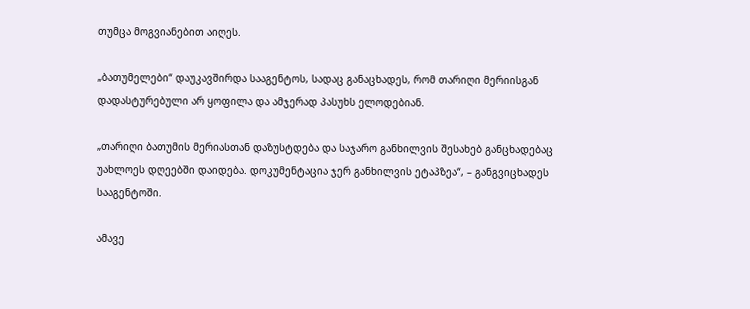თუმცა მოგვიანებით აიღეს.

„ბათუმელები“ დაუკავშირდა სააგენტოს, სადაც განაცხადეს, რომ თარიღი მერიისგან დადასტურებული არ ყოფილა და ამჯერად პასუხს ელოდებიან.

„თარიღი ბათუმის მერიასთან დაზუსტდება და საჯარო განხილვის შესახებ განცხადებაც უახლოეს დღეებში დაიდება. დოკუმენტაცია ჯერ განხილვის ეტაპზეა“, – განგვიცხადეს სააგენტოში.

ამავე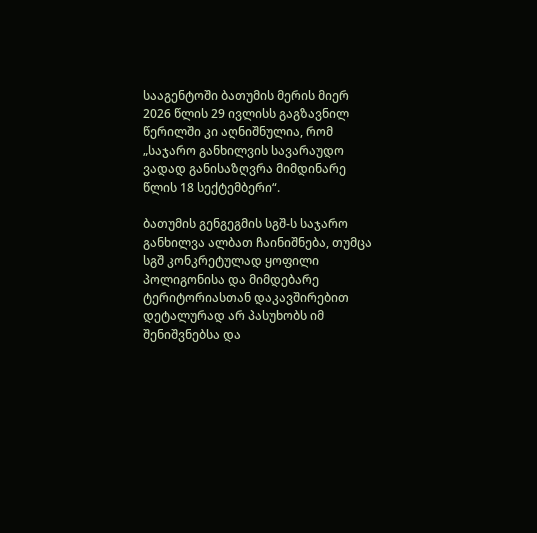სააგენტოში ბათუმის მერის მიერ 2026 წლის 29 ივლისს გაგზავნილ წერილში კი აღნიშნულია, რომ „საჯარო განხილვის სავარაუდო ვადად განისაზღვრა მიმდინარე წლის 18 სექტემბერი“.

ბათუმის გენგეგმის სგშ-ს საჯარო განხილვა ალბათ ჩაინიშნება, თუმცა სგშ კონკრეტულად ყოფილი პოლიგონისა და მიმდებარე ტერიტორიასთან დაკავშირებით დეტალურად არ პასუხობს იმ შენიშვნებსა და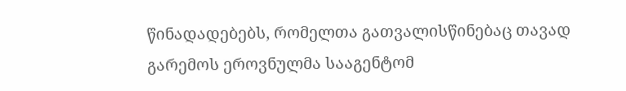წინადადებებს, რომელთა გათვალისწინებაც თავად გარემოს ეროვნულმა სააგენტომ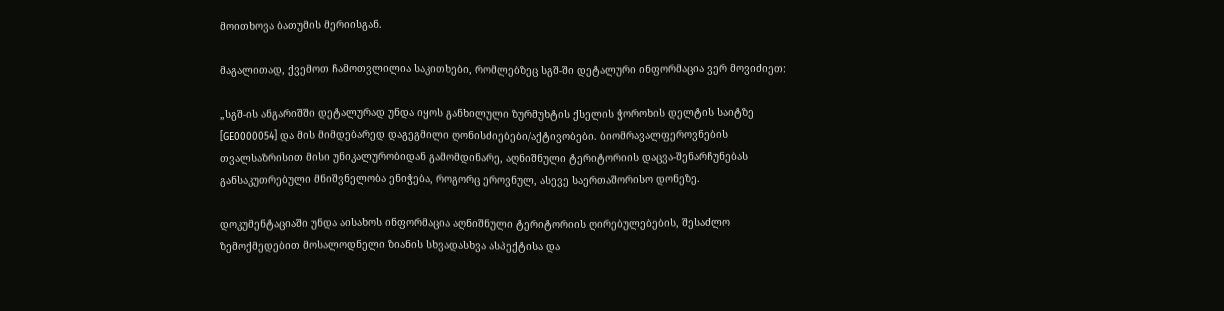მოითხოვა ბათუმის მერიისგან.

მაგალითად, ქვემოთ ჩამოთვლილია საკითხები, რომლებზეც სგშ-ში დეტალური ინფორმაცია ვერ მოვიძიეთ:

„სგშ-ის ანგარიშში დეტალურად უნდა იყოს განხილული ზურმუხტის ქსელის ჭოროხის დელტის საიტზე [GE0000054] და მის მიმდებარედ დაგეგმილი ღონისძიებები/აქტივობები. ბიომრავალფეროვნების თვალსაზრისით მისი უნიკალურობიდან გამომდინარე, აღნიშნული ტერიტორიის დაცვა-შენარჩუნებას განსაკუთრებული მნიშვნელობა ენიჭება, როგორც ეროვნულ, ასევე საერთაშორისო დონეზე.

დოკუმენტაციაში უნდა აისახოს ინფორმაცია აღნიშნული ტერიტორიის ღირებულებების, შესაძლო ზემოქმედებით მოსალოდნელი ზიანის სხვადასხვა ასპექტისა და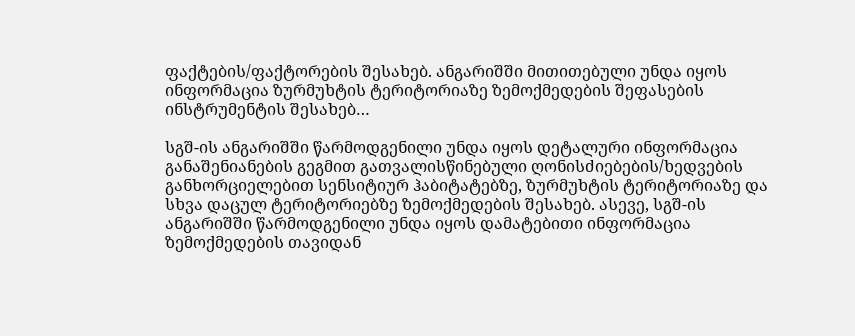ფაქტების/ფაქტორების შესახებ. ანგარიშში მითითებული უნდა იყოს ინფორმაცია ზურმუხტის ტერიტორიაზე ზემოქმედების შეფასების ინსტრუმენტის შესახებ…

სგშ-ის ანგარიშში წარმოდგენილი უნდა იყოს დეტალური ინფორმაცია განაშენიანების გეგმით გათვალისწინებული ღონისძიებების/ხედვების განხორციელებით სენსიტიურ ჰაბიტატებზე, ზურმუხტის ტერიტორიაზე და სხვა დაცულ ტერიტორიებზე ზემოქმედების შესახებ. ასევე, სგშ-ის ანგარიშში წარმოდგენილი უნდა იყოს დამატებითი ინფორმაცია ზემოქმედების თავიდან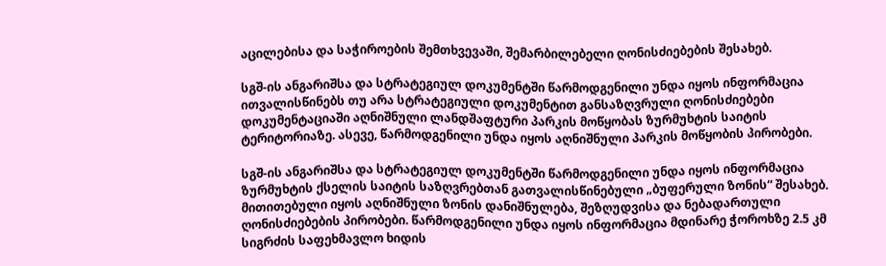აცილებისა და საჭიროების შემთხვევაში, შემარბილებელი ღონისძიებების შესახებ.

სგშ-ის ანგარიშსა და სტრატეგიულ დოკუმენტში წარმოდგენილი უნდა იყოს ინფორმაცია ითვალისწინებს თუ არა სტრატეგიული დოკუმენტით განსაზღვრული ღონისძიებები დოკუმენტაციაში აღნიშნული ლანდშაფტური პარკის მოწყობას ზურმუხტის საიტის ტერიტორიაზე. ასევე, წარმოდგენილი უნდა იყოს აღნიშნული პარკის მოწყობის პირობები.

სგშ-ის ანგარიშსა და სტრატეგიულ დოკუმენტში წარმოდგენილი უნდა იყოს ინფორმაცია ზურმუხტის ქსელის საიტის საზღვრებთან გათვალისწინებული „ბუფერული ზონის“ შესახებ. მითითებული იყოს აღნიშნული ზონის დანიშნულება, შეზღუდვისა და ნებადართული ღონისძიებების პირობები. წარმოდგენილი უნდა იყოს ინფორმაცია მდინარე ჭოროხზე 2.5 კმ სიგრძის საფეხმავლო ხიდის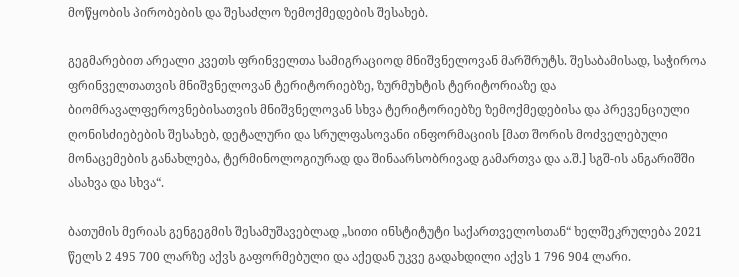მოწყობის პირობების და შესაძლო ზემოქმედების შესახებ.

გეგმარებით არეალი კვეთს ფრინველთა სამიგრაციოდ მნიშვნელოვან მარშრუტს. შესაბამისად, საჭიროა ფრინველთათვის მნიშვნელოვან ტერიტორიებზე, ზურმუხტის ტერიტორიაზე და ბიომრავალფეროვნებისათვის მნიშვნელოვან სხვა ტერიტორიებზე ზემოქმედებისა და პრევენციული ღონისძიებების შესახებ, დეტალური და სრულფასოვანი ინფორმაციის [მათ შორის მოძველებული მონაცემების განახლება, ტერმინოლოგიურად და შინაარსობრივად გამართვა და ა.შ.] სგშ-ის ანგარიშში ასახვა და სხვა“.

ბათუმის მერიას გენგეგმის შესამუშავებლად „სითი ინსტიტუტი საქართველოსთან“ ხელშეკრულება 2021 წელს 2 495 700 ლარზე აქვს გაფორმებული და აქედან უკვე გადახდილი აქვს 1 796 904 ლარი.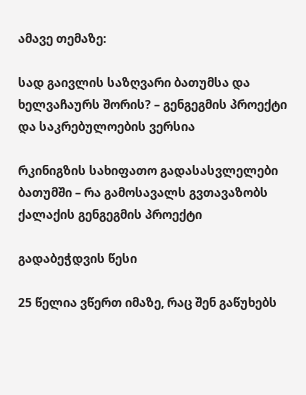ამავე თემაზე:

სად გაივლის საზღვარი ბათუმსა და ხელვაჩაურს შორის? – გენგეგმის პროექტი და საკრებულოების ვერსია

რკინიგზის სახიფათო გადასასვლელები ბათუმში – რა გამოსავალს გვთავაზობს ქალაქის გენგეგმის პროექტი

გადაბეჭდვის წესი

25 წელია ვწერთ იმაზე, რაც შენ გაწუხებს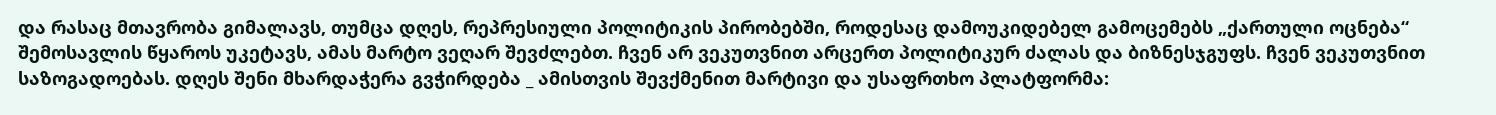და რასაც მთავრობა გიმალავს, თუმცა დღეს, რეპრესიული პოლიტიკის პირობებში, როდესაც დამოუკიდებელ გამოცემებს „ქართული ოცნება“ შემოსავლის წყაროს უკეტავს, ამას მარტო ვეღარ შევძლებთ. ჩვენ არ ვეკუთვნით არცერთ პოლიტიკურ ძალას და ბიზნესჯგუფს. ჩვენ ვეკუთვნით საზოგადოებას. დღეს შენი მხარდაჭერა გვჭირდება _ ამისთვის შევქმენით მარტივი და უსაფრთხო პლატფორმა: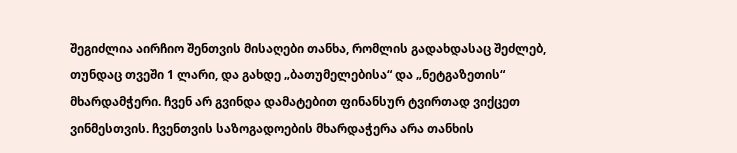შეგიძლია აირჩიო შენთვის მისაღები თანხა, რომლის გადახდასაც შეძლებ, თუნდაც თვეში 1 ლარი, და გახდე „ბათუმელებისა“ და „ნეტგაზეთის“ მხარდამჭერი. ჩვენ არ გვინდა დამატებით ფინანსურ ტვირთად ვიქცეთ ვინმესთვის. ჩვენთვის საზოგადოების მხარდაჭერა არა თანხის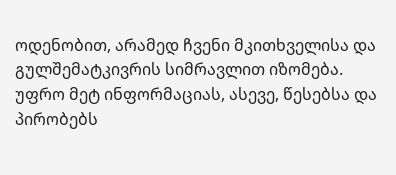ოდენობით, არამედ ჩვენი მკითხველისა და გულშემატკივრის სიმრავლით იზომება.
უფრო მეტ ინფორმაციას, ასევე, წესებსა და პირობებს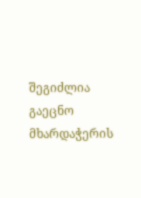შეგიძლია გაეცნო მხარდაჭერის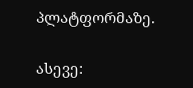პლატფორმაზე.

ასევე: